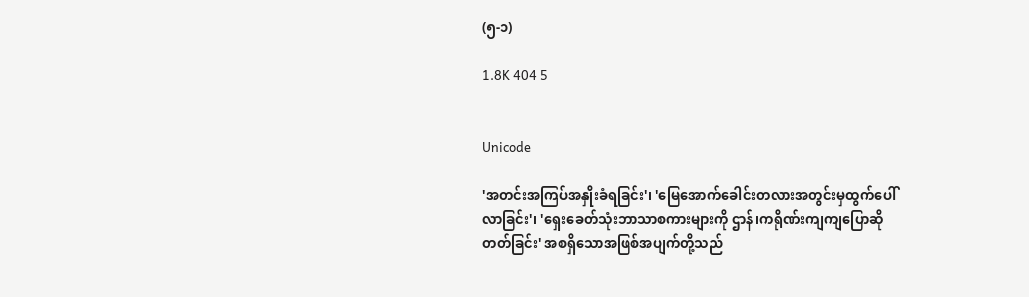(၅-၁)

1.8K 404 5


Unicode

'အတင်းအကြပ်အနှိုးခံရခြင်း'၊ 'မြေအောက်ခေါင်းတလားအတွင်းမှထွက်ပေါ်လာခြင်း'၊ 'ရှေးခေတ်သုံးဘာသာစကားများကို ဌာန်၊ကရိုဏ်းကျကျပြောဆိုတတ်ခြင်း' အစရှိသောအဖြစ်အပျက်တို့သည်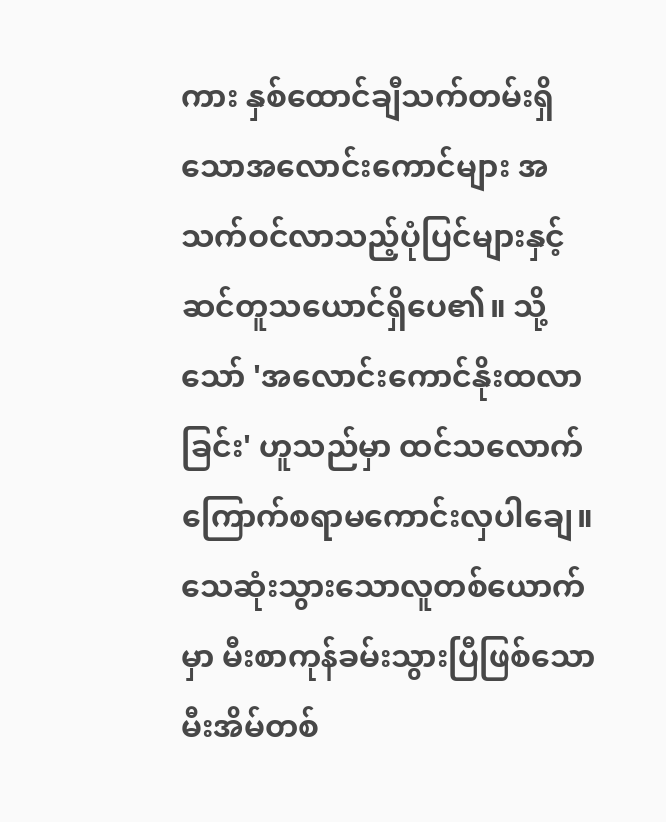ကား နှစ်ထောင်ချီသက်တမ်းရှိသောအလောင်းကောင်များ အသက်ဝင်လာသည့်ပုံပြင်များနှင့်ဆင်တူသယောင်ရှိပေ၏။ သို့သော် 'အလောင်းကောင်နိုးထလာခြင်း' ဟူသည်မှာ ထင်သလောက်ကြောက်စရာမကောင်းလှပါချေ။ သေဆုံးသွားသောလူတစ်ယောက်မှာ မီးစာကုန်ခမ်းသွားပြီဖြစ်သောမီးအိမ်တစ်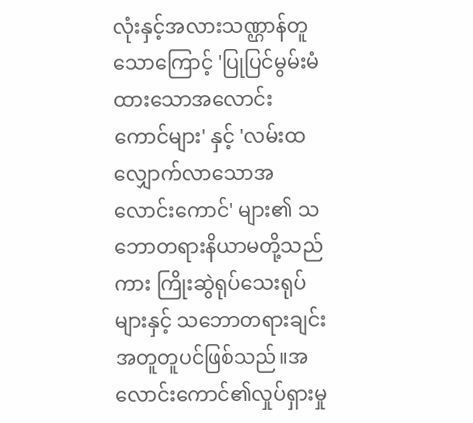လုံးနှင့်အလားသဏ္ဌာန်တူသောကြောင့် 'ပြုပြင်မွမ်းမံထားသောအလောင်းကောင်များ' နှင့် 'လမ်းထလျှောက်လာသောအလောင်းကောင်' များ၏ သဘောတရားနိယာမတို့သည်ကား ကြိုးဆွဲရုပ်သေးရုပ်များနှင့် သဘောတရားချင်းအတူတူပင်ဖြစ်သည်။အလောင်းကောင်၏လှုပ်ရှားမှု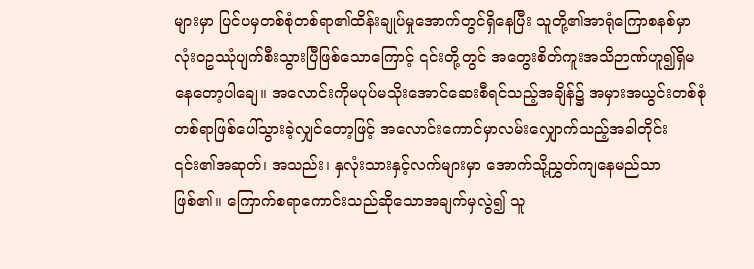များမှာ ပြင်ပမှတစ်စုံတစ်ရာ၏ထိန်းချုပ်မှုအောက်တွင်ရှိနေပြီး သူတို့၏အာရုံကြောစနစ်မှာလုံးဝဥဿုံပျက်စီးသွားပြီဖြစ်သောကြောင့် ၎င်းတို့တွင် အတွေးစိတ်ကူးအသိဉာဏ်ဟူ၍ရှိမနေတော့ပါချေ။ အလောင်းကိုမပုပ်မသိုးအောင်ဆေးစီရင်သည့်အချိန်၌ အမှားအယွင်းတစ်စုံတစ်ရာဖြစ်ပေါ်သွားခဲ့လျှင်တော့ဖြင့် အလောင်းကောင်မှာလမ်းလျှောက်သည့်အခါတိုင်း ၎င်း၏အဆုတ်၊ အသည်း၊ နှလုံးသားနှင့်လက်များမှာ အောက်သို့ညွှတ်ကျနေမည်သာဖြစ်၏။ ကြောက်စရာကောင်းသည်ဆိုသောအချက်မှလွဲ၍ သူ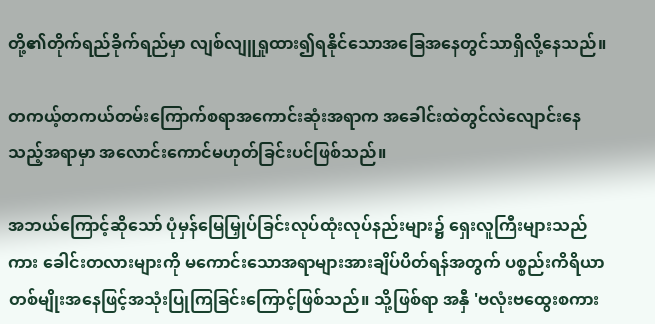တို့၏တိုက်ရည်ခိုက်ရည်မှာ လျစ်လျူရှုထား၍ရနိုင်သောအခြေအနေတွင်သာရှိလို့နေသည်။

တကယ့်တကယ်တမ်းကြောက်စရာအကောင်းဆုံးအရာက အခေါင်းထဲတွင်လဲလျောင်းနေသည့်အရာမှာ အလောင်းကောင်မဟုတ်ခြင်းပင်ဖြစ်သည်။

အဘယ်ကြောင့်ဆိုသော် ပုံမှန်မြေမြှုပ်ခြင်းလုပ်ထုံးလုပ်နည်းများ၌ ရှေးလူကြီးများသည်ကား ခေါင်းတလားများကို မကောင်းသောအရာများအားချိပ်ပိတ်ရန်အတွက် ပစ္စည်းကိရိယာတစ်မျိုးအနေဖြင့်အသုံးပြုကြခြင်းကြောင့်ဖြစ်သည်။ သို့ဖြစ်ရာ အနှီ 'ဗလုံးဗထွေးစကား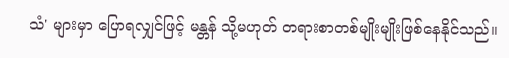သံ' များမှာ ပြောရလျှင်ဖြင့် မန္တန် သို့မဟုတ် တရားစာတစ်မျိုးမျိုးဖြစ်နေနိုင်သည်။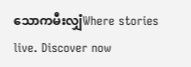သောကမီးလျှံWhere stories live. Discover now